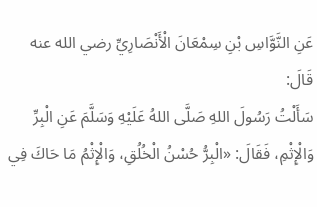عَنِ النَّوَّاسِ بْنِ سِمْعَانَ الْأَنْصَارِيِّ رضي الله عنه قَالَ:
سَأَلْتُ رَسُولَ اللهِ صَلَّى اللهُ عَلَيْهِ وَسَلَّمَ عَنِ الْبِرِّ وَالْإِثْمِ، فَقَالَ: «الْبِرُّ حُسْنُ الْخُلُقِ، وَالْإِثْمُ مَا حَاكَ فِي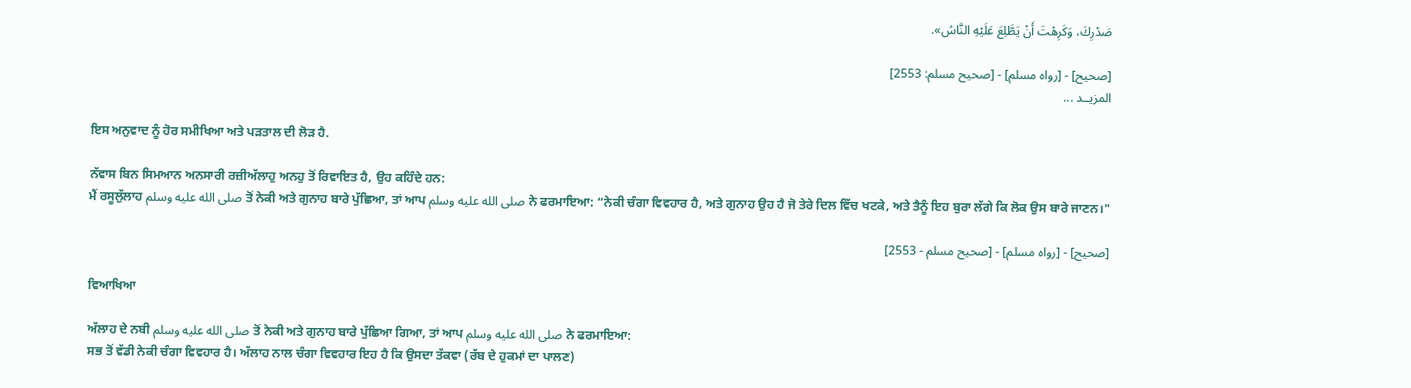صَدْرِكَ، وَكَرِهْتَ أَنْ يَطَّلِعَ عَلَيْهِ النَّاسُ».

[صحيح] - [رواه مسلم] - [صحيح مسلم: 2553]
المزيــد ...

ਇਸ ਅਨੁਵਾਦ ਨੂੰ ਹੋਰ ਸਮੀਖਿਆ ਅਤੇ ਪੜਤਾਲ ਦੀ ਲੋੜ ਹੈ.

ਨੱਵਾਸ ਬਿਨ ਸਿਮਆਨ ਅਨਸਾਰੀ ਰਜ਼ੀਅੱਲਾਹੁ ਅਨਹੁ ਤੋਂ ਰਿਵਾਇਤ ਹੈ, ਉਹ ਕਹਿੰਦੇ ਹਨ:
ਮੈਂ ਰਸੂਲੁੱਲਾਹ صلى الله عليه وسلم ਤੋਂ ਨੇਕੀ ਅਤੇ ਗੁਨਾਹ ਬਾਰੇ ਪੁੱਛਿਆ, ਤਾਂ ਆਪ صلى الله عليه وسلم ਨੇ ਫਰਮਾਇਆ: “ਨੇਕੀ ਚੰਗਾ ਵਿਵਹਾਰ ਹੈ, ਅਤੇ ਗੁਨਾਹ ਉਹ ਹੈ ਜੋ ਤੇਰੇ ਦਿਲ ਵਿੱਚ ਖਟਕੇ, ਅਤੇ ਤੈਨੂੰ ਇਹ ਬੁਰਾ ਲੱਗੇ ਕਿ ਲੋਕ ਉਸ ਬਾਰੇ ਜਾਣਨ।"

[صحيح] - [رواه مسلم] - [صحيح مسلم - 2553]

ਵਿਆਖਿਆ

ਅੱਲਾਹ ਦੇ ਨਬੀ صلى الله عليه وسلم ਤੋਂ ਨੇਕੀ ਅਤੇ ਗੁਨਾਹ ਬਾਰੇ ਪੁੱਛਿਆ ਗਿਆ, ਤਾਂ ਆਪ صلى الله عليه وسلم ਨੇ ਫਰਮਾਇਆ:
ਸਭ ਤੋਂ ਵੱਡੀ ਨੇਕੀ ਚੰਗਾ ਵਿਵਹਾਰ ਹੈ। ਅੱਲਾਹ ਨਾਲ ਚੰਗਾ ਵਿਵਹਾਰ ਇਹ ਹੈ ਕਿ ਉਸਦਾ ਤੱਕਵਾ (ਰੱਬ ਦੇ ਹੁਕਮਾਂ ਦਾ ਪਾਲਣ)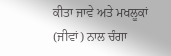ਕੀਤਾ ਜਾਵੇ ਅਤੇ ਮਖਲੂਕਾਂ (ਜੀਵਾਂ) ਨਾਲ ਚੰਗਾ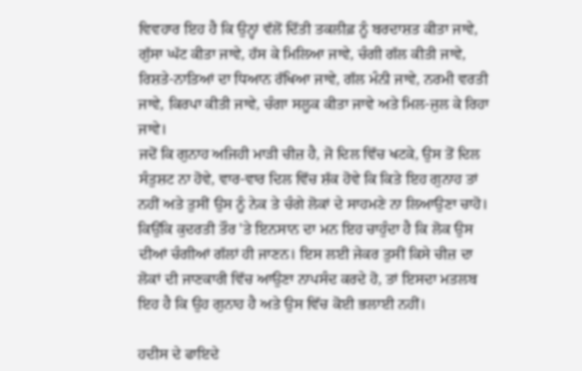ਵਿਵਹਾਰ ਇਹ ਹੈ ਕਿ ਉਨ੍ਹਾਂ ਵੱਲੋਂ ਦਿੱਤੀ ਤਕਲੀਫ਼ ਨੂੰ ਬਰਦਾਸ਼ਤ ਕੀਤਾ ਜਾਵੇ, ਗੁੱਸਾ ਘੱਟ ਕੀਤਾ ਜਾਵੇ, ਹੱਸ ਕੇ ਮਿਲਿਆ ਜਾਵੇ, ਚੰਗੀ ਗੱਲ ਕੀਤੀ ਜਾਵੇ, ਰਿਸ਼ਤੇ-ਨਾਤਿਆਂ ਦਾ ਧਿਆਨ ਰੱਖਿਆ ਜਾਵੇ, ਗੱਲ ਮੰਨੀ ਜਾਵੇ, ਨਰਮੀ ਵਰਤੀ ਜਾਵੇ, ਕਿਰਪਾ ਕੀਤੀ ਜਾਵੇ, ਚੰਗਾ ਸਲੂਕ ਕੀਤਾ ਜਾਵੇ ਅਤੇ ਮਿਲ-ਜੁਲ ਕੇ ਰਿਹਾ ਜਾਵੇ।
ਜਦੋਂ ਕਿ ਗੁਨਾਹ ਅਜਿਹੀ ਮਾੜੀ ਚੀਜ਼ ਹੈ, ਜੋ ਦਿਲ ਵਿੱਚ ਖਟਕੇ, ਉਸ ਤੋਂ ਦਿਲ ਸੰਤੁਸ਼ਟ ਨਾ ਹੋਵੇ, ਵਾਰ-ਵਾਰ ਦਿਲ ਵਿੱਚ ਸ਼ੱਕ ਹੋਵੇ ਕਿ ਕਿਤੇ ਇਹ ਗੁਨਾਹ ਤਾਂ ਨਹੀਂ ਅਤੇ ਤੁਸੀਂ ਉਸ ਨੂੰ ਨੇਕ ਤੇ ਚੰਗੇ ਲੋਕਾਂ ਦੇ ਸਾਹਮਣੇ ਨਾ ਲਿਆਉਣਾ ਚਾਹੋ। ਕਿਉਂਕਿ ਕੁਦਰਤੀ ਤੌਰ 'ਤੇ ਇਨਸਾਨ ਦਾ ਮਨ ਇਹ ਚਾਹੁੰਦਾ ਹੈ ਕਿ ਲੋਕ ਉਸ ਦੀਆਂ ਚੰਗੀਆਂ ਗੱਲਾਂ ਹੀ ਜਾਣਨ। ਇਸ ਲਈ ਜੇਕਰ ਤੁਸੀਂ ਕਿਸੇ ਚੀਜ਼ ਦਾ ਲੋਕਾਂ ਦੀ ਜਾਣਕਾਰੀ ਵਿੱਚ ਆਉਣਾ ਨਾਪਸੰਦ ਕਰਦੇ ਹੋ, ਤਾਂ ਇਸਦਾ ਮਤਲਬ ਇਹ ਹੈ ਕਿ ਉਹ ਗੁਨਾਹ ਹੈ ਅਤੇ ਉਸ ਵਿੱਚ ਕੋਈ ਭਲਾਈ ਨਹੀਂ।

ਹਦੀਸ ਦੇ ਫਾਇਦੇ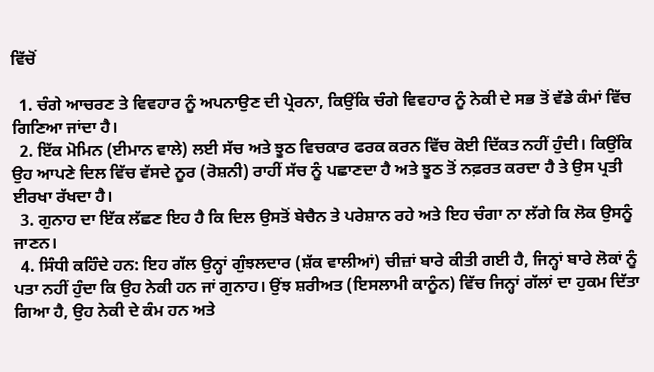ਵਿੱਚੋਂ

  1. ਚੰਗੇ ਆਚਰਣ ਤੇ ਵਿਵਹਾਰ ਨੂੰ ਅਪਨਾਉਣ ਦੀ ਪ੍ਰੇਰਨਾ, ਕਿਉਂਕਿ ਚੰਗੇ ਵਿਵਹਾਰ ਨੂੰ ਨੇਕੀ ਦੇ ਸਭ ਤੋਂ ਵੱਡੇ ਕੰਮਾਂ ਵਿੱਚ ਗਿਣਿਆ ਜਾਂਦਾ ਹੈ।
  2. ਇੱਕ ਮੋਮਿਨ (ਈਮਾਨ ਵਾਲੇ) ਲਈ ਸੱਚ ਅਤੇ ਝੂਠ ਵਿਚਕਾਰ ਫਰਕ ਕਰਨ ਵਿੱਚ ਕੋਈ ਦਿੱਕਤ ਨਹੀਂ ਹੁੰਦੀ। ਕਿਉਂਕਿ ਉਹ ਆਪਣੇ ਦਿਲ ਵਿੱਚ ਵੱਸਦੇ ਨੂਰ (ਰੋਸ਼ਨੀ) ਰਾਹੀਂ ਸੱਚ ਨੂੰ ਪਛਾਣਦਾ ਹੈ ਅਤੇ ਝੂਠ ਤੋਂ ਨਫ਼ਰਤ ਕਰਦਾ ਹੈ ਤੇ ਉਸ ਪ੍ਰਤੀ ਈਰਖਾ ਰੱਖਦਾ ਹੈ।
  3. ਗੁਨਾਹ ਦਾ ਇੱਕ ਲੱਛਣ ਇਹ ਹੈ ਕਿ ਦਿਲ ਉਸਤੋਂ ਬੇਚੈਨ ਤੇ ਪਰੇਸ਼ਾਨ ਰਹੇ ਅਤੇ ਇਹ ਚੰਗਾ ਨਾ ਲੱਗੇ ਕਿ ਲੋਕ ਉਸਨੂੰ ਜਾਣਨ।
  4. ਸਿੰਧੀ ਕਹਿੰਦੇ ਹਨ: ਇਹ ਗੱਲ ਉਨ੍ਹਾਂ ਗੁੰਝਲਦਾਰ (ਸ਼ੱਕ ਵਾਲੀਆਂ) ਚੀਜ਼ਾਂ ਬਾਰੇ ਕੀਤੀ ਗਈ ਹੈ, ਜਿਨ੍ਹਾਂ ਬਾਰੇ ਲੋਕਾਂ ਨੂੰ ਪਤਾ ਨਹੀਂ ਹੁੰਦਾ ਕਿ ਉਹ ਨੇਕੀ ਹਨ ਜਾਂ ਗੁਨਾਹ। ਉਂਝ ਸ਼ਰੀਅਤ (ਇਸਲਾਮੀ ਕਾਨੂੰਨ) ਵਿੱਚ ਜਿਨ੍ਹਾਂ ਗੱਲਾਂ ਦਾ ਹੁਕਮ ਦਿੱਤਾ ਗਿਆ ਹੈ, ਉਹ ਨੇਕੀ ਦੇ ਕੰਮ ਹਨ ਅਤੇ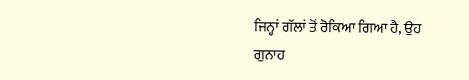ਜਿਨ੍ਹਾਂ ਗੱਲਾਂ ਤੋਂ ਰੋਕਿਆ ਗਿਆ ਹੈ, ਉਹ ਗੁਨਾਹ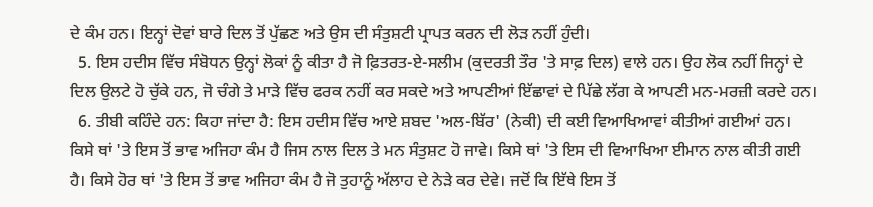ਦੇ ਕੰਮ ਹਨ। ਇਨ੍ਹਾਂ ਦੋਵਾਂ ਬਾਰੇ ਦਿਲ ਤੋਂ ਪੁੱਛਣ ਅਤੇ ਉਸ ਦੀ ਸੰਤੁਸ਼ਟੀ ਪ੍ਰਾਪਤ ਕਰਨ ਦੀ ਲੋੜ ਨਹੀਂ ਹੁੰਦੀ।
  5. ਇਸ ਹਦੀਸ ਵਿੱਚ ਸੰਬੋਧਨ ਉਨ੍ਹਾਂ ਲੋਕਾਂ ਨੂੰ ਕੀਤਾ ਹੈ ਜੋ ਫ਼ਿਤਰਤ-ਏ-ਸਲੀਮ (ਕੁਦਰਤੀ ਤੌਰ 'ਤੇ ਸਾਫ਼ ਦਿਲ) ਵਾਲੇ ਹਨ। ਉਹ ਲੋਕ ਨਹੀਂ ਜਿਨ੍ਹਾਂ ਦੇ ਦਿਲ ਉਲਟੇ ਹੋ ਚੁੱਕੇ ਹਨ, ਜੋ ਚੰਗੇ ਤੇ ਮਾੜੇ ਵਿੱਚ ਫਰਕ ਨਹੀਂ ਕਰ ਸਕਦੇ ਅਤੇ ਆਪਣੀਆਂ ਇੱਛਾਵਾਂ ਦੇ ਪਿੱਛੇ ਲੱਗ ਕੇ ਆਪਣੀ ਮਨ-ਮਰਜ਼ੀ ਕਰਦੇ ਹਨ।
  6. ਤੀਬੀ ਕਹਿੰਦੇ ਹਨ: ਕਿਹਾ ਜਾਂਦਾ ਹੈ: ਇਸ ਹਦੀਸ ਵਿੱਚ ਆਏ ਸ਼ਬਦ 'ਅਲ-ਬਿੱਰ' (ਨੇਕੀ) ਦੀ ਕਈ ਵਿਆਖਿਆਵਾਂ ਕੀਤੀਆਂ ਗਈਆਂ ਹਨ। ਕਿਸੇ ਥਾਂ 'ਤੇ ਇਸ ਤੋਂ ਭਾਵ ਅਜਿਹਾ ਕੰਮ ਹੈ ਜਿਸ ਨਾਲ ਦਿਲ ਤੇ ਮਨ ਸੰਤੁਸ਼ਟ ਹੋ ਜਾਵੇ। ਕਿਸੇ ਥਾਂ 'ਤੇ ਇਸ ਦੀ ਵਿਆਖਿਆ ਈਮਾਨ ਨਾਲ ਕੀਤੀ ਗਈ ਹੈ। ਕਿਸੇ ਹੋਰ ਥਾਂ 'ਤੇ ਇਸ ਤੋਂ ਭਾਵ ਅਜਿਹਾ ਕੰਮ ਹੈ ਜੋ ਤੁਹਾਨੂੰ ਅੱਲਾਹ ਦੇ ਨੇੜੇ ਕਰ ਦੇਵੇ। ਜਦੋਂ ਕਿ ਇੱਥੇ ਇਸ ਤੋਂ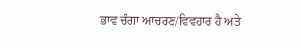ਭਾਵ ਚੰਗਾ ਆਚਰਣ/ਵਿਵਹਾਰ ਹੈ ਅਤੇ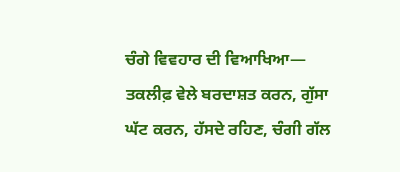ਚੰਗੇ ਵਿਵਹਾਰ ਦੀ ਵਿਆਖਿਆ— ਤਕਲੀਫ਼ ਵੇਲੇ ਬਰਦਾਸ਼ਤ ਕਰਨ, ਗੁੱਸਾ ਘੱਟ ਕਰਨ, ਹੱਸਦੇ ਰਹਿਣ, ਚੰਗੀ ਗੱਲ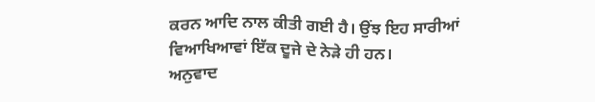ਕਰਨ ਆਦਿ ਨਾਲ ਕੀਤੀ ਗਈ ਹੈ। ਉਂਝ ਇਹ ਸਾਰੀਆਂ ਵਿਆਖਿਆਵਾਂ ਇੱਕ ਦੂਜੇ ਦੇ ਨੇੜੇ ਹੀ ਹਨ।
ਅਨੁਵਾਦ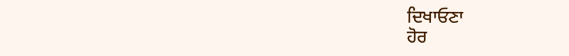ਦਿਖਾਓਣਾ
ਹੋਰ